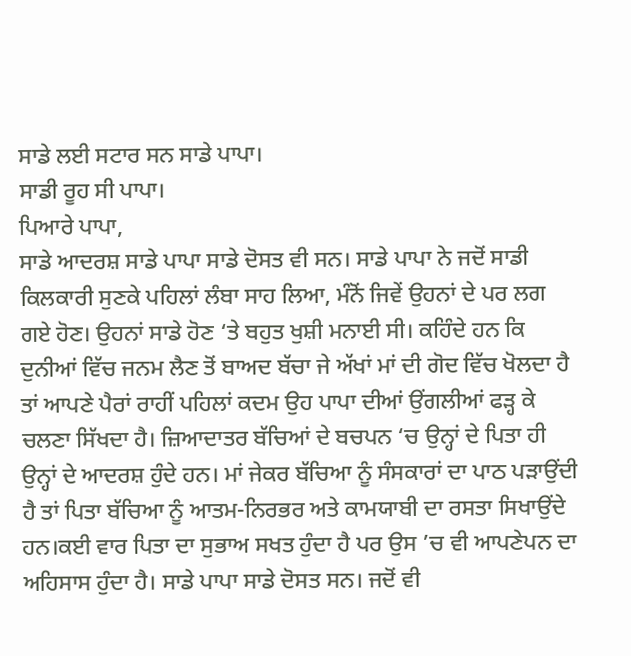ਸਾਡੇ ਲਈ ਸਟਾਰ ਸਨ ਸਾਡੇ ਪਾਪਾ।
ਸਾਡੀ ਰੂਹ ਸੀ ਪਾਪਾ।
ਪਿਆਰੇ ਪਾਪਾ,
ਸਾਡੇ ਆਦਰਸ਼ ਸਾਡੇ ਪਾਪਾ ਸਾਡੇ ਦੋਸਤ ਵੀ ਸਨ। ਸਾਡੇ ਪਾਪਾ ਨੇ ਜਦੋਂ ਸਾਡੀ ਕਿਲਕਾਰੀ ਸੁਣਕੇ ਪਹਿਲਾਂ ਲੰਬਾ ਸਾਹ ਲਿਆ, ਮੰਨੋਂ ਜਿਵੇਂ ਉਹਨਾਂ ਦੇ ਪਰ ਲਗ ਗਏ ਹੋਣ। ਉਹਨਾਂ ਸਾਡੇ ਹੋਣ ‘ਤੇ ਬਹੁਤ ਖੁਸ਼ੀ ਮਨਾਈ ਸੀ। ਕਹਿੰਦੇ ਹਨ ਕਿ ਦੁਨੀਆਂ ਵਿੱਚ ਜਨਮ ਲੈਣ ਤੋਂ ਬਾਅਦ ਬੱਚਾ ਜੇ ਅੱਖਾਂ ਮਾਂ ਦੀ ਗੋਦ ਵਿੱਚ ਖੋਲਦਾ ਹੈ ਤਾਂ ਆਪਣੇ ਪੈਰਾਂ ਰਾਹੀਂ ਪਹਿਲਾਂ ਕਦਮ ਉਹ ਪਾਪਾ ਦੀਆਂ ਉਂਗਲੀਆਂ ਫੜ੍ਹ ਕੇ ਚਲਣਾ ਸਿੱਖਦਾ ਹੈ। ਜ਼ਿਆਦਾਤਰ ਬੱਚਿਆਂ ਦੇ ਬਚਪਨ ‘ਚ ਉਨ੍ਹਾਂ ਦੇ ਪਿਤਾ ਹੀ ਉਨ੍ਹਾਂ ਦੇ ਆਦਰਸ਼ ਹੁੰਦੇ ਹਨ। ਮਾਂ ਜੇਕਰ ਬੱਚਿਆ ਨੂੰ ਸੰਸਕਾਰਾਂ ਦਾ ਪਾਠ ਪੜਾਉਂਦੀ ਹੈ ਤਾਂ ਪਿਤਾ ਬੱਚਿਆ ਨੂੰ ਆਤਮ-ਨਿਰਭਰ ਅਤੇ ਕਾਮਯਾਬੀ ਦਾ ਰਸਤਾ ਸਿਖਾਉਂਦੇ ਹਨ।ਕਈ ਵਾਰ ਪਿਤਾ ਦਾ ਸੁਭਾਅ ਸਖਤ ਹੁੰਦਾ ਹੈ ਪਰ ਉਸ ’ਚ ਵੀ ਆਪਣੇਪਨ ਦਾ ਅਹਿਸਾਸ ਹੁੰਦਾ ਹੈ। ਸਾਡੇ ਪਾਪਾ ਸਾਡੇ ਦੋਸਤ ਸਨ। ਜਦੋਂ ਵੀ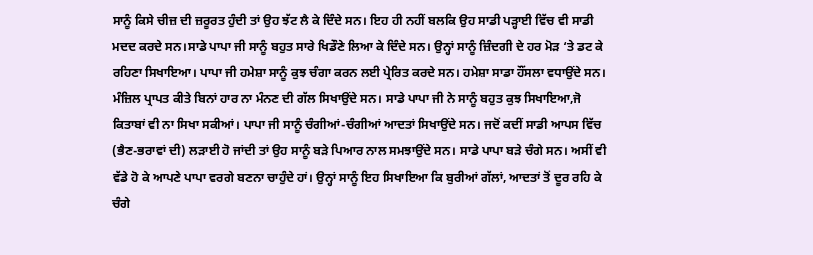ਸਾਨੂੰ ਕਿਸੇ ਚੀਜ਼ ਦੀ ਜ਼ਰੂਰਤ ਹੁੰਦੀ ਤਾਂ ਉਹ ਝੱਟ ਲੈ ਕੇ ਦਿੰਦੇ ਸਨ। ਇਹ ਹੀ ਨਹੀਂ ਬਲਕਿ ਉਹ ਸਾਡੀ ਪੜ੍ਹਾਈ ਵਿੱਚ ਵੀ ਸਾਡੀ ਮਦਦ ਕਰਦੇ ਸਨ।ਸਾਡੇ ਪਾਪਾ ਜੀ ਸਾਨੂੰ ਬਹੁਤ ਸਾਰੇ ਖਿਡੌਣੇ ਲਿਆ ਕੇ ਦਿੰਦੇ ਸਨ। ਉਨ੍ਹਾਂ ਸਾਨੂੰ ਜ਼ਿੰਦਗੀ ਦੇ ਹਰ ਮੋੜ ‘ਤੇ ਡਟ ਕੇ ਰਹਿਣਾ ਸਿਖਾਇਆ। ਪਾਪਾ ਜੀ ਹਮੇਸ਼ਾ ਸਾਨੂੰ ਕੁਝ ਚੰਗਾ ਕਰਨ ਲਈ ਪ੍ਰੇਰਿਤ ਕਰਦੇ ਸਨ। ਹਮੇਸ਼ਾ ਸਾਡਾ ਹੌਂਸਲਾ ਵਧਾਉਂਦੇ ਸਨ। ਮੰਜ਼ਿਲ ਪ੍ਰਾਪਤ ਕੀਤੇ ਬਿਨਾਂ ਹਾਰ ਨਾ ਮੰਨਣ ਦੀ ਗੱਲ ਸਿਖਾਉਂਦੇ ਸਨ। ਸਾਡੇ ਪਾਪਾ ਜੀ ਨੇ ਸਾਨੂੰ ਬਹੁਤ ਕੁਝ ਸਿਖਾਇਆ,ਜੋ ਕਿਤਾਬਾਂ ਵੀ ਨਾ ਸਿਖਾ ਸਕੀਆਂ। ਪਾਪਾ ਜੀ ਸਾਨੂੰ ਚੰਗੀਆਂ-ਚੰਗੀਆਂ ਆਦਤਾਂ ਸਿਖਾਉਂਦੇ ਸਨ। ਜਦੋਂ ਕਦੀਂ ਸਾਡੀ ਆਪਸ ਵਿੱਚ (ਭੈਣ-ਭਰਾਵਾਂ ਦੀ) ਲੜਾਈ ਹੋ ਜਾਂਦੀ ਤਾਂ ਉਹ ਸਾਨੂੰ ਬੜੇ ਪਿਆਰ ਨਾਲ ਸਮਝਾਉਂਦੇ ਸਨ। ਸਾਡੇ ਪਾਪਾ ਬੜੇ ਚੰਗੇ ਸਨ। ਅਸੀਂ ਵੀ ਵੱਡੇ ਹੋ ਕੇ ਆਪਣੇ ਪਾਪਾ ਵਰਗੇ ਬਣਨਾ ਚਾਹੁੰਦੇ ਹਾਂ। ਉਨ੍ਹਾਂ ਸਾਨੂੰ ਇਹ ਸਿਖਾਇਆ ਕਿ ਬੁਰੀਆਂ ਗੱਲਾਂ, ਆਦਤਾਂ ਤੋਂ ਦੂਰ ਰਹਿ ਕੇ ਚੰਗੇ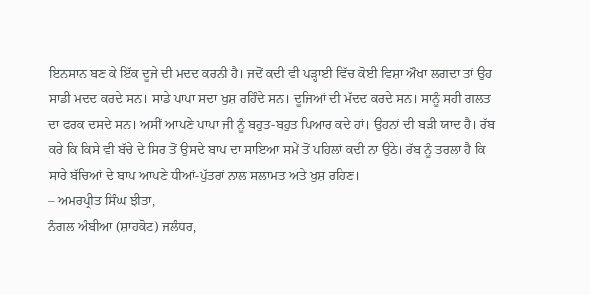ਇਨਸਾਨ ਬਣ ਕੇ ਇੱਕ ਦੂਜੇ ਦੀ ਮਦਦ ਕਰਨੀ ਹੈ। ਜਦੋਂ ਕਦੀ ਵੀ ਪੜ੍ਹਾਈ ਵਿੱਚ ਕੋਈ ਵਿਸ਼ਾ ਔਖਾ ਲਗਦਾ ਤਾਂ ਉਹ ਸਾਡੀ ਮਦਦ ਕਰਦੇ ਸਨ। ਸਾਡੇ ਪਾਪਾ ਸਦਾ ਖੁਸ਼ ਰਹਿੰਦੇ ਸਨ। ਦੂਜਿਆਂ ਦੀ ਮੱਦਦ ਕਰਦੇ ਸਨ। ਸਾਨੂੰ ਸਹੀ ਗਲਤ ਦਾ ਫਰਕ ਦਸਦੇ ਸਨ। ਅਸੀਂ ਆਪਣੇ ਪਾਪਾ ਜੀ ਨੂੰ ਬਹੁਤ-ਬਹੁਤ ਪਿਆਰ ਕਦੇ ਹਾਂ। ਉਹਨਾਂ ਦੀ ਬੜੀ ਯਾਦ ਹੈ। ਰੱਬ ਕਰੇ ਕਿ ਕਿਸੇ ਵੀ ਬੱਚੇ ਦੇ ਸਿਰ ਤੋਂ ਉਸਦੇ ਬਾਪ ਦਾ ਸਾਇਆ ਸਮੇਂ ਤੋਂ ਪਹਿਲਾਂ ਕਦੀ ਨਾ ਉਠੇ। ਰੱਬ ਨੂੰ ਤਰਲਾ ਹੈ ਕਿ ਸਾਰੇ ਬੱਚਿਆਂ ਦੇ ਬਾਪ ਆਪਣੇ ਧੀਆਂ-ਪੁੱਤਰਾਂ ਨਾਲ ਸਲਾਮਤ ਅਤੇ ਖੁਸ਼ ਰਹਿਣ।
– ਅਮਰਪ੍ਰੀਤ ਸਿੰਘ ਝੀਤਾ,
ਨੰਗਲ ਅੰਬੀਆ (ਸ਼ਾਹਕੋਟ) ਜਲੰਧਰ,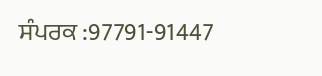ਸੰਪਰਕ :97791-91447